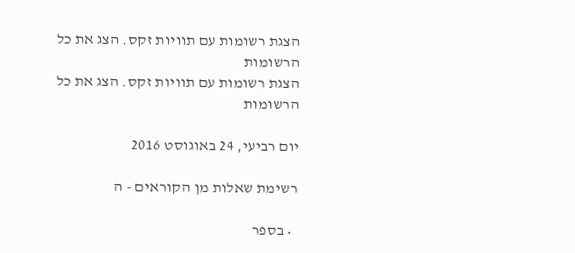הצגת רשומות עם תוויות זקס. הצג את כל הרשומות
הצגת רשומות עם תוויות זקס. הצג את כל הרשומות

יום רביעי, 24 באוגוסט 2016

רשימת שאלות מן הקוראים - ה

  • בספר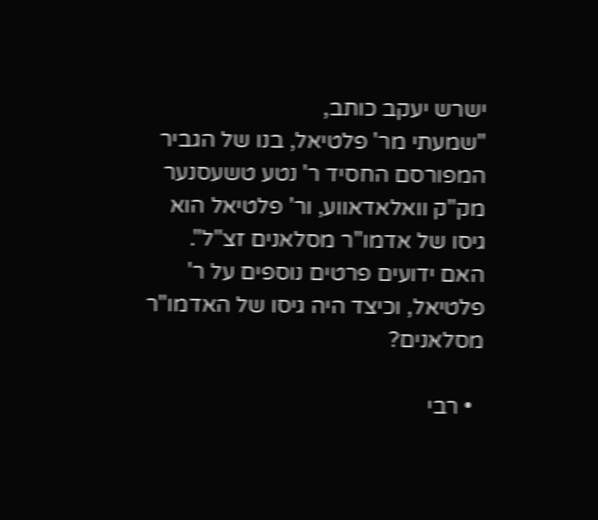ישרש יעקב כותב,
"שמעתי מר' פלטיאל, בנו של הגביר המפורסם החסיד ר' נטע טשעסנער מק"ק וואלאדאווע, ור' פלטיאל הוא גיסו של אדמו"ר מסלאנים זצ"ל".
האם ידועים פרטים נוספים על ר' פלטיאל, וכיצד היה גיסו של האדמו"ר מסלאנים?

  • רבי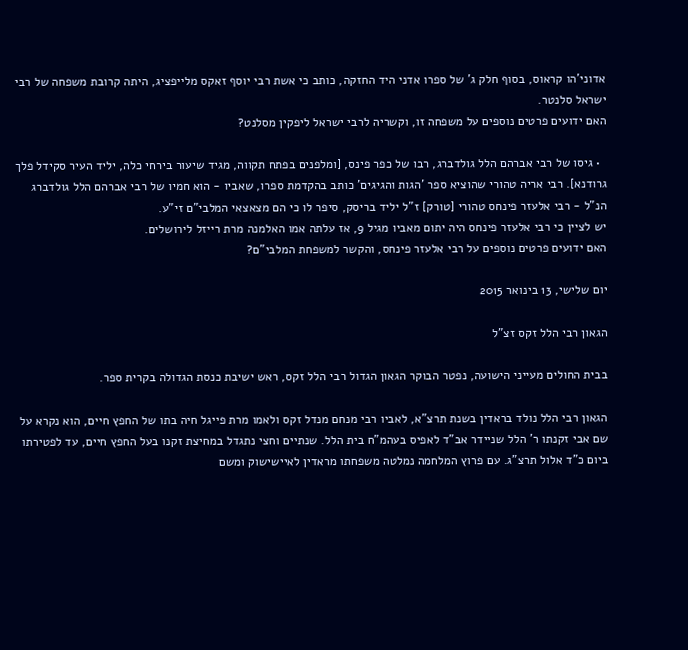אדוני'הו קראוס, בסוף חלק ג' של ספרו אדני היד החזקה, כותב כי אשת רבי יוסף זאקס מלייפציג, היתה קרובת משפחה של רבי ישראל סלנטר.
האם ידועים פרטים נוספים על משפחה זו, וקשריה לרבי ישראל ליפקין מסלנט?

  • גיסו של רבי אברהם הלל גולדברג, רבו של כפר פינס, [ומלפנים בפתח תקווה, מגיד שיעור בירחי כלה, יליד העיר סקידל פלך גרודנא]. רבי אריה טהורי שהוציא ספר 'הגות והגיגים' כותב בהקדמת ספרו, שאביו - הוא חמיו של רבי אברהם הלל גולדברג הנ"ל - רבי אלעזר פינחס טהורי [טורק] ז"ל יליד בריסק, סיפר לו כי הם מצאצאי המלבי"ם זי"ע.
יש לציין כי רבי אלעזר פינחס היה יתום מאביו מגיל 9, אז עלתה אמו האלמנה מרת רייזל לירושלים.
האם ידועים פרטים נוספים על רבי אלעזר פינחס, והקשר למשפחת המלבי"ם?

יום שלישי, 13 בינואר 2015

הגאון רבי הלל זקס זצ"ל

בבית החולים מעייני הישועה, נפטר הבוקר הגאון הגדול רבי הלל זקס, ראש ישיבת כנסת הגדולה בקרית ספר.

הגאון רבי הלל נולד בראדין בשנת תרצ"א, לאביו רבי מנחם מנדל זקס ולאמו מרת פייגל חיה בתו של החפץ חיים, הוא נקרא על שם אבי זקנתו ר' הלל שניידר אב"ד לאפיס בעהמ"ח בית הלל. שנתיים וחצי נתגדל במחיצת זקנו בעל החפץ חיים, עד לפטירתו ביום כ"ד אלול תרצ"ג. עם פרוץ המלחמה נמלטה משפחתו מראדין לאיישישוק ומשם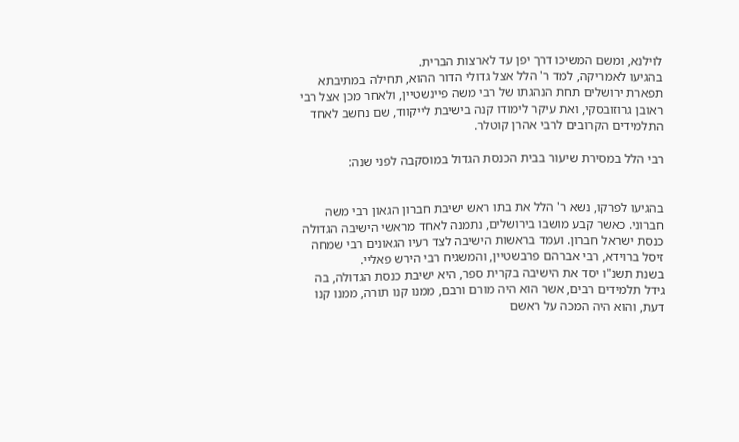לוילנא, ומשם המשיכו דרך יפן עד לארצות הברית.
בהגיעו לאמריקה, למד ר' הלל אצל גדולי הדור ההוא, תחילה במתיבתא תפארת ירושלים תחת הנהגתו של רבי משה פיינשטיין, ולאחר מכן אצל רבי ראובן גרוזובסקי, ואת עיקר לימודו קנה בישיבת לייקווד, שם נחשב לאחד התלמידים הקרובים לרבי אהרן קוטלר.

רבי הלל במסירת שיעור בבית הכנסת הגדול במוסקבה לפני שנה:


בהגיעו לפרקו, נשא ר' הלל את בתו ראש ישיבת חברון הגאון רבי משה חברוני. כאשר קבע מושבו בירושלים, נתמנה לאחד מראשי הישיבה הגדולה כנסת ישראל חברון. ועמד בראשות הישיבה לצד רעיו הגאונים רבי שמחה זיסל ברוידא, רבי אברהם פרבשטיין, והמשגיח רבי הירש פאליי.
בשנת תשנ"ו יסד את הישיבה בקרית ספר, היא ישיבת כנסת הגדולה, בה גידל תלמידים רבים, אשר הוא היה מורם ורבם, ממנו קנו תורה, ממנו קנו דעת, והוא היה המכה על ראשם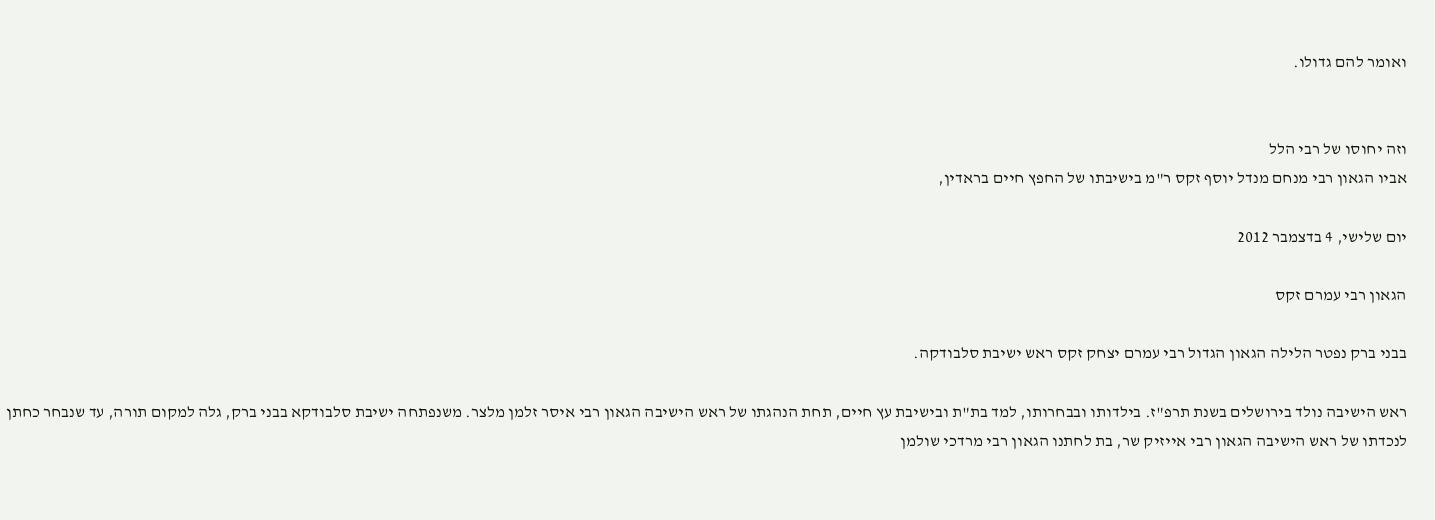ואומר להם גדולו.


וזה יחוסו של רבי הלל
אביו הגאון רבי מנחם מנדל יוסף זקס ר"מ בישיבתו של החפץ חיים בראדין,

יום שלישי, 4 בדצמבר 2012

הגאון רבי עמרם זקס

בבני ברק נפטר הלילה הגאון הגדול רבי עמרם יצחק זקס ראש ישיבת סלבודקה.

ראש הישיבה נולד בירושלים בשנת תרפ"ז. בילדותו ובבחרותו, למד בת"ת ובישיבת עץ חיים, תחת הנהגתו של ראש הישיבה הגאון רבי איסר זלמן מלצר. משנפתחה ישיבת סלבודקא בבני ברק, גלה למקום תורה, עד שנבחר כחתן לנכדתו של ראש הישיבה הגאון רבי אייזיק שר, בת לחתנו הגאון רבי מרדכי שולמן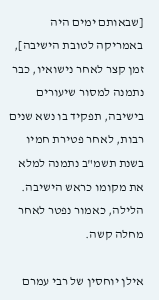[שבאותם ימים היה באמריקה לטובת הישיבה], זמן קצר לאחר נישואיו, כבר נתמנה למסור שיעורים בישיבה, תפקיד בו נשא שנים רבות, לאחר פטירת חמיו בשנת תשמ"ב נתמנה למלא את מקומו כראש הישיבה. הלילה, כאמור נפטר לאחר מחלה קשה.

אילן יוחסין של רבי עמרם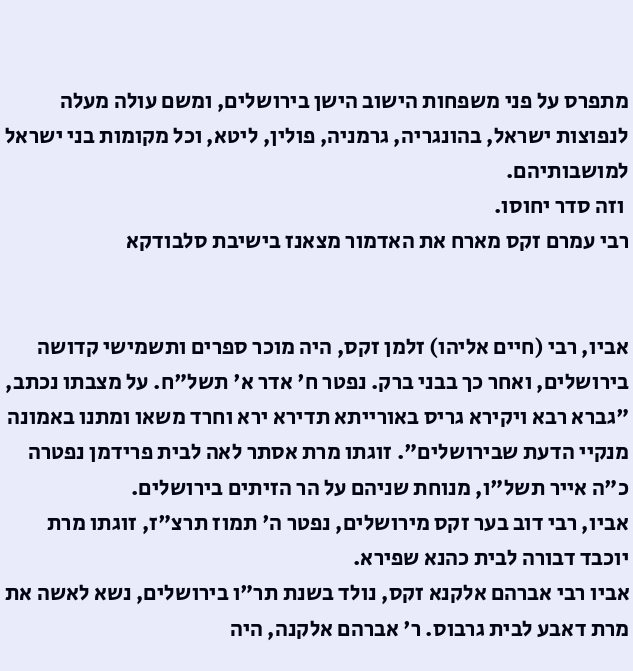מתפרס על פני משפחות הישוב הישן בירושלים, ומשם עולה מעלה לנפוצות ישראל, בהונגריה, גרמניה, פולין, ליטא, וכל מקומות בני ישראל למושבותיהם.
 וזה סדר יחוסו.
רבי עמרם זקס מארח את האדמור מצאנז בישיבת סלבודקא


אביו, רבי (חיים אליהו) זלמן זקס, היה מוכר ספרים ותשמישי קדושה בירושלים, ואחר כך בבני ברק. נפטר ח' אדר א' תשל"ח. על מצבתו נכתב, "גברא רבא ויקירא גריס באורייתא תדירא ירא וחרד משאו ומתנו באמונה מנקיי הדעת שבירושלים". זוגתו מרת אסתר לאה לבית פרידמן נפטרה כ"ה אייר תשל"ו, מנוחת שניהם על הר הזיתים בירושלים.
אביו, רבי דוב בער זקס מירושלים, נפטר ה' תמוז תרצ"ז, זוגתו מרת יוכבד דבורה לבית כהנא שפירא.
אביו רבי אברהם אלקנא זקס, נולד בשנת תר"ו בירושלים, נשא לאשה את מרת דאבע לבית גרבוס. ר' אברהם אלקנה, היה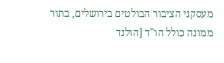מעסקני הציבור הבולטים בירושלים, בתור ממונה כולל הו"ד [הולנד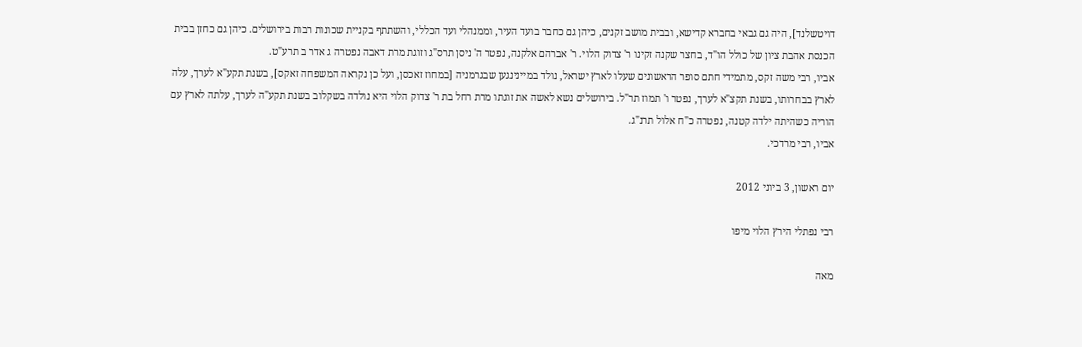דויטשלנד], היה גם גבאי בחברא קדישא, ובבית מושב זקנים, כיהן גם כחבר בועד העיר, וממנהלי ועד הכללי, והשתתף בקניית שכונות רבות בירושלים. כיהן גם כחזן בבית הכנסת אהבת ציון של כולל הו"ד, בחצר שקנה זקינו ר' צדוק הלוי. ר' אברהם אלקנה, נפטר ה' ניסן תרס"ג וזוגת מרת דאבה נפטרה ג אדר ב תרע"ט.
אביו, רבי משה זקס, מתמידי חתם סופר הראשונים שעלו לארץ ישראל, נולד במיינינגען שבגרמניה [במחוז זאכסן, ועל כן נקראה המשפחה זאקס], בשנת תקע"א לערך, עלה לארץ בבחרותו, בשנת תקצ"א לערך, נפטר ו' תמוז תר"ל. בירושלים נשא לאשה את זוגתו מרת רחל בת ר' צדוק הלוי היא נולדה בשקלוב בשנת תקע"ה לערך, עלתה לארץ עם הוריה כשהיתה ילדה קטנה, נפטרה כ"ח אלול תרנ"ג.
אביו, רבי מרדכי.

יום ראשון, 3 ביוני 2012

רבי נפתלי הירץ הלוי מיפו

מאה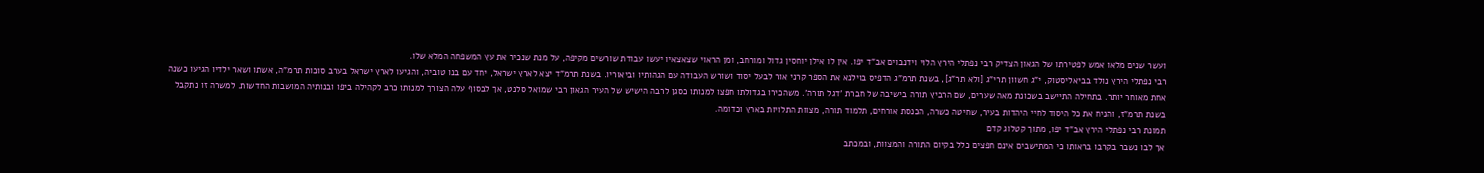ועשר שנים מלאו אמש לפטירתו של הגאון הצדיק רבי נפתלי הירץ הלוי וידנבוים אב"ד יפו. אין לו אילן יוחסין גדול ומורחב, ומן הראוי שצאצאיו יעשו עבודת שורשים מקיפה, על מנת שנכיר את עץ המשפחה המלא שלו.
רבי נפתלי הירץ נולד בביאליסטוק, י"ג חשוון תרי"ג [ולא תר"ג], בשנת תרמ"ג הדפיס בוילנא את הספר קרני אור לבעל יסוד ושורש העבודה עם הגהותיו וביאוריו. בשנת תרמ"ד יצא לארץ ישראל, יחד עם בנו טוביה, והגיעו לארץ ישראל בערב סוכות תרמ"ה, אשתו ושאר ילדיו הגיעו כשנה אחת מאוחר יותר. בתחילה התיישב בשכונת מאה שערים, שם הרביץ תורה בישיבה של חברת 'דגל תורה'. משהכירו בגדולתו חפצו למנותו כסגן לרבה הישיש של העיר הגאון רבי שמואל סלנט, אך לבסוף עלה הצורך למנותו כרב לקהילה ביפו ובנותיה המושבות החדשות. למשרה זו נתקבל בשנת תרמ"ז, והניח את כל היסוד לחיי היהדות בעיר, שחיטה כשרה, הכנסת אורחים, תלמוד תורה, מצוות התלויות בארץ וכדומה.
תמונת רבי נפתלי הירץ אב"ד יפו, מתוך קטלוג קדם
אך לבו נשבר בקרבו בראותו כי המתישבים אינם חפצים כלל בקיום התורה והמצוות, ובמכתב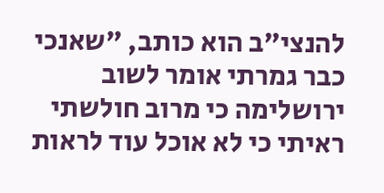להנצי"ב הוא כותב, "שאנכי כבר גמרתי אומר לשוב ירושלימה כי מרוב חולשתי ראיתי כי לא אוכל עוד לראות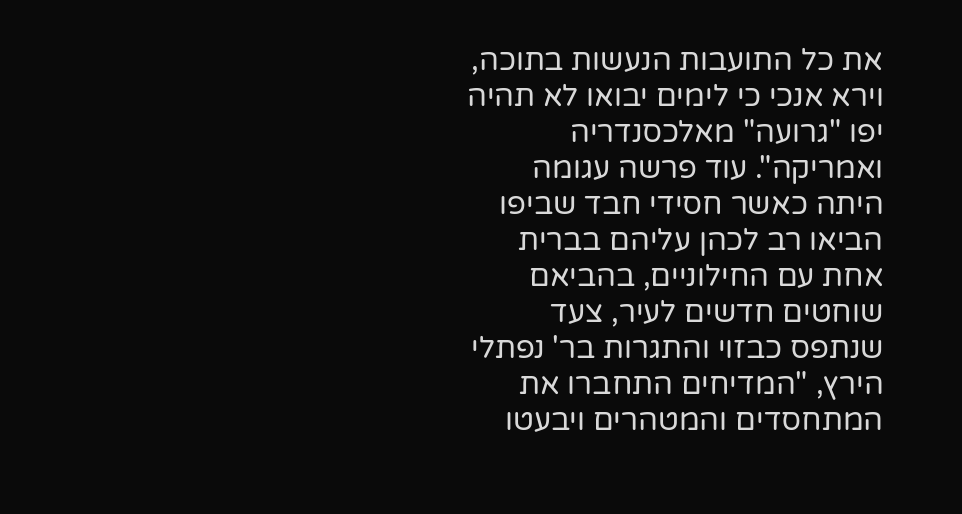את כל התועבות הנעשות בתוכה, וירא אנכי כי לימים יבואו לא תהיה יפו "גרועה" מאלכסנדריה ואמריקה". עוד פרשה עגומה היתה כאשר חסידי חבד שביפו הביאו רב לכהן עליהם בברית אחת עם החילוניים, בהביאם שוחטים חדשים לעיר, צעד שנתפס כבזוי והתגרות בר' נפתלי הירץ, "המדיחים התחברו את המתחסדים והמטהרים ויבעטו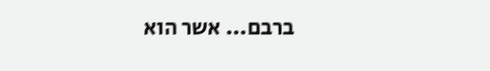ברבם... אשר הוא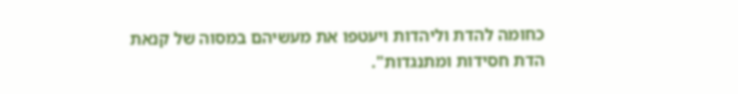כחומה להדת וליהדות ויעטפו את מעשיהם במסוה של קנאת הדת חסידות ומתנגדות".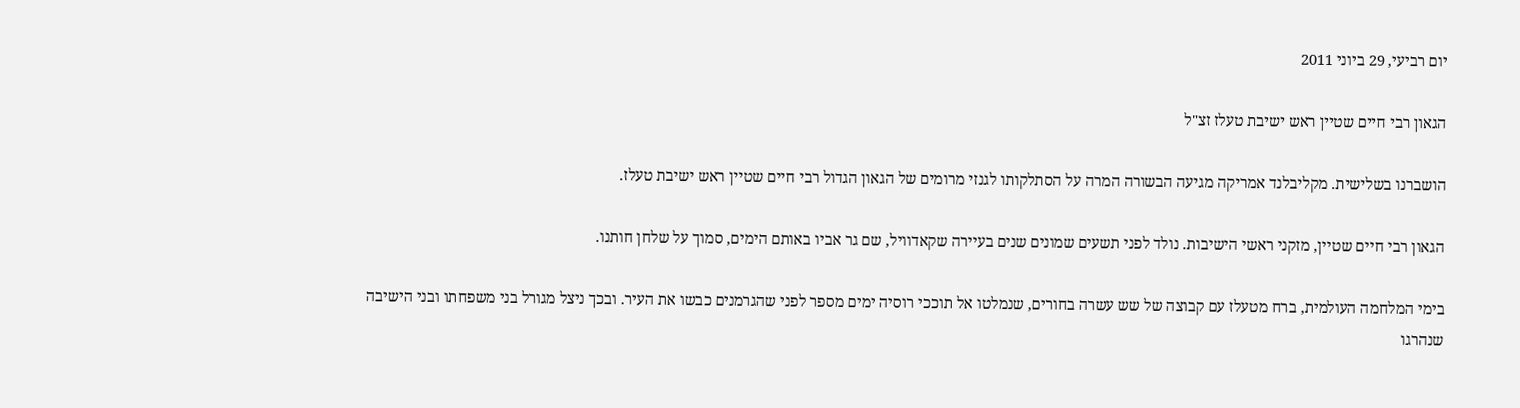יום רביעי, 29 ביוני 2011

הגאון רבי חיים שטיין ראש ישיבת טעלז זצ"ל

הושברנו בשלישית. מקליבלנד אמריקה מגיעה הבשורה המרה על הסתלקותו לגנזי מרומים של הגאון הגדול רבי חיים שטיין ראש ישיבת טעלז.

הגאון רבי חיים שטיין, מזקני ראשי הישיבות. נולד לפני תשעים שמונים שנים בעיירה שקאדוויל, שם גר אביו באותם הימים, סמוך על שלחן חותנו.

בימי המלחמה העולמית, ברח מטעלז עם קבוצה של שש עשרה בחורים, שנמלטו אל תוככי רוסיה ימים מספר לפני שהגרמנים כבשו את העיר. ובכך ניצל מגורל בני משפחתו ובני הישיבה שנהרגו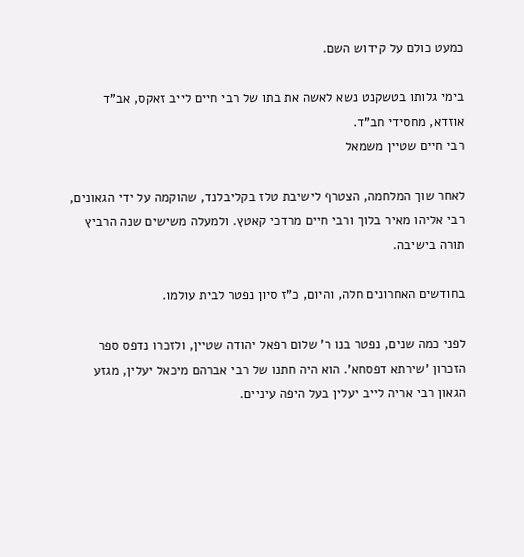כמעט כולם על קידוש השם.

בימי גלותו בטשקנט נשא לאשה את בתו של רבי חיים לייב זאקס, אב"ד אוזדא, מחסידי חב"ד.
רבי חיים שטיין משמאל

לאחר שוך המלחמה, הצטרף לישיבת טלז בקליבלנד, שהוקמה על ידי הגאונים, רבי אליהו מאיר בלוך ורבי חיים מרדכי קאטץ. ולמעלה משישים שנה הרביץ תורה בישיבה.

בחודשים האחרונים חלה, והיום, כ"ז סיון נפטר לבית עולמו.

לפני כמה שנים, נפטר בנו ר' שלום רפאל יהודה שטיין, ולזכרו נדפס ספר הזכרון 'שירתא דפסחא'. הוא היה חתנו של רבי אברהם מיכאל יעלין, מגזע הגאון רבי אריה לייב יעלין בעל היפה עיניים.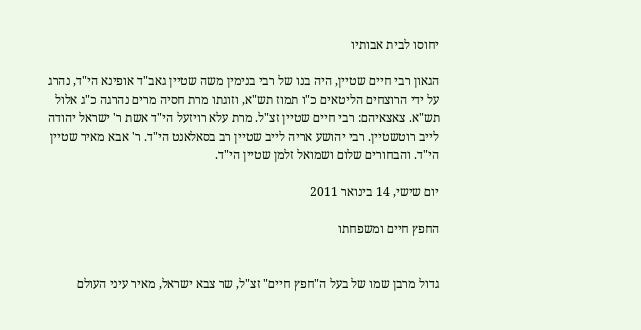יחוסו לבית אבותיו

הגאון רבי חיים שטיין, היה בנו של רבי בנימין משה שטיין גאב"ד אופינא הי"ד, נהרג על ידי הרוצחים הליטאים כ"ו תמוז תש"א, וזוגתו מרת חסיה מרים נהרגה כ"ג אלול תש"א. צאצאיהם: רבי חיים שטיין זצ"ל. מרת עלא רויזעל הי"ד אשת ר' ישראל יהודה לייב רוטשטיין. רבי יהושע אריה לייב שטיין רב בסאלאנט הי"ד. ר' אבא מאיר שטיין הי"ד. והבחורים שלום ושמואל זלמן שטיין הי"ד.

יום שישי, 14 בינואר 2011

החפץ חיים ומשפחתו


גדול מרבן שמו של בעל ה"חפץ חיים" זצ"ל, שר צבא ישראל, מאיר עיני העולם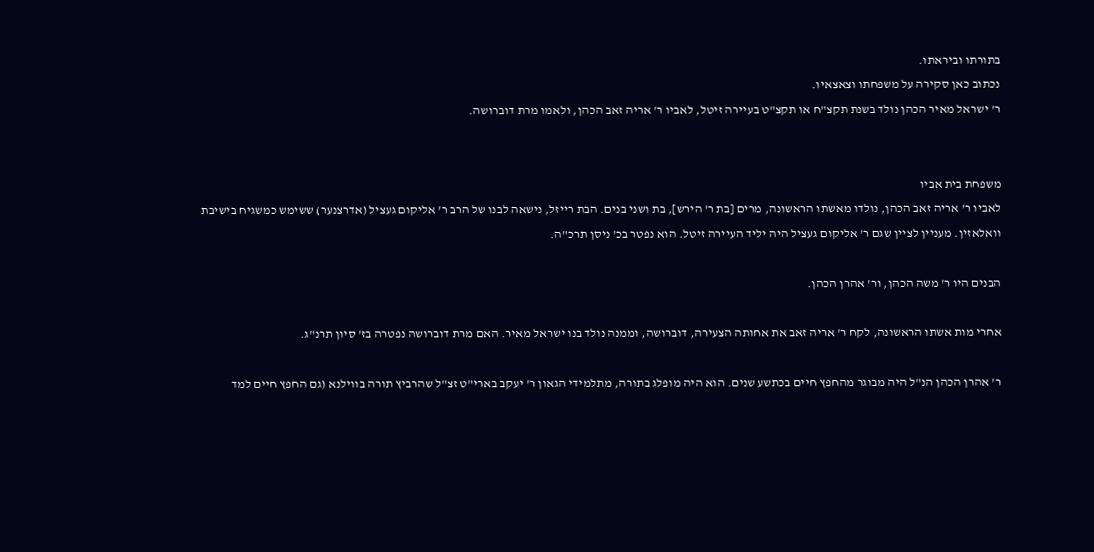בתורתו וביראתו.
נכתוב כאן סקירה על משפחתו וצאצאיו.
ר' ישראל מאיר הכהן נולד בשנת תקצ"ח או תקצ"ט בעיירה זיטל, לאביו ר' אריה זאב הכהן, ולאמו מרת דוברושה.


משפחת בית אביו
לאביו ר' אריה זאב הכהן, נולדו מאשתו הראשונה, מרים [בת ר' הירש], בת ושני בנים. הבת רייזל, נישאה לבנו של הרב ר' אליקום געציל (אדרצנער) ששימש כמשגיח בישיבת וואלאזין. מעניין לציין שגם ר' אליקום געציל היה יליד העיירה זיטל. הוא נפטר בכ' ניסן תרכ"ה.

הבנים היו ר' משה הכהן, ור' אהרן הכהן.

אחרי מות אשתו הראשונה, לקח ר' אריה זאב את אחותה הצעירה, דוברושה, וממנה נולד בנו ישראל מאיר. האם מרת דוברושה נפטרה בז' סיון תרנ"ג.

ר' אהרן הכהן הנ"ל היה מבוגר מהחפץ חיים בכתשע שנים. הוא היה מופלג בתורה, מתלמידי הגאון ר' יעקב בארי"ט זצ"ל שהרביץ תורה בווילנא (גם החפץ חיים למד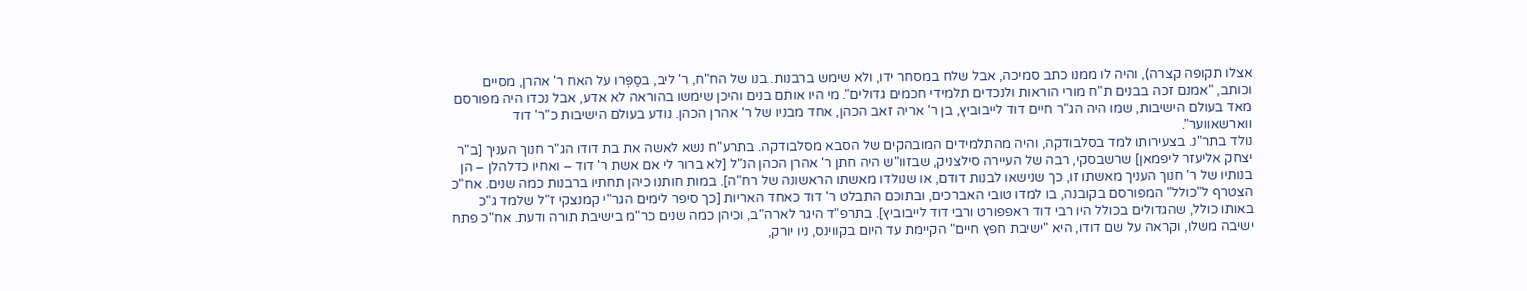אצלו תקופה קצרה), והיה לו ממנו כתב סמיכה, אבל שלח במסחר ידו, ולא שימש ברבנות. בנו של הח"ח, ר' ליב, בסַפְּרו על האח ר' אהרן, מסיים וכותב, "אמנם זכה בבנים ת"ח מורי הוראות ולנכדים תלמידי חכמים גדולים". מי היו אותם בנים והיכן שימשו בהוראה לא אדע, אבל נכדו היה מפורסם מאד בעולם הישיבות, שמו היה הג"ר חיים דוד לייבוביץ, בן ר' אריה זאב הכהן, אחד מבניו של ר' אהרן הכהן. נודע בעולם הישיבות כ"ר' דוד ווארשאווער".
נולד בתר"נ. בצעירותו למד בסלבודקה, והיה מהתלמידים המובהקים של הסבא מסלבודקה. בתרע"ח נשא לאשה את בת דודו הג"ר חנוך העניך [ב"ר יצחק אליעזר ליפמאן] שרשבסקי, רבה של העיירה סילצניק, שבזוו"ש היה חתן ר' אהרן הכהן הנ"ל [לא ברור לי אם אשת ר' דוד – ואחיו כדלהלן – הן בנותיו של ר' חנוך העניך מאשתו זו, כך שנישאו לבנות דודם, או שנולדו מאשתו הראשונה של רח"ה]. במות חותנו כיהן תחתיו ברבנות כמה שנים. אח"כ הצטרף ל"כולל" המפורסם בקובנה, בו למדו טובי האברכים, ובתוכם התבלט ר' דוד כאחד האריות [כך סיפר לימים הגר"י קמנצקי ז"ל שלמד ג"כ באותו כולל, שהגדולים בכולל היו רבי דוד ראפפורט ורבי דוד לייבוביץ]. בתרפ"ד היגר לארה"ב, וכיהן כמה שנים כר"מ בישיבת תורה ודעת. אח"כ פתח ישיבה משלו, וקראה על שם דודו, היא "ישיבת חפץ חיים" הקיימת עד היום בקווינס, ניו יורק,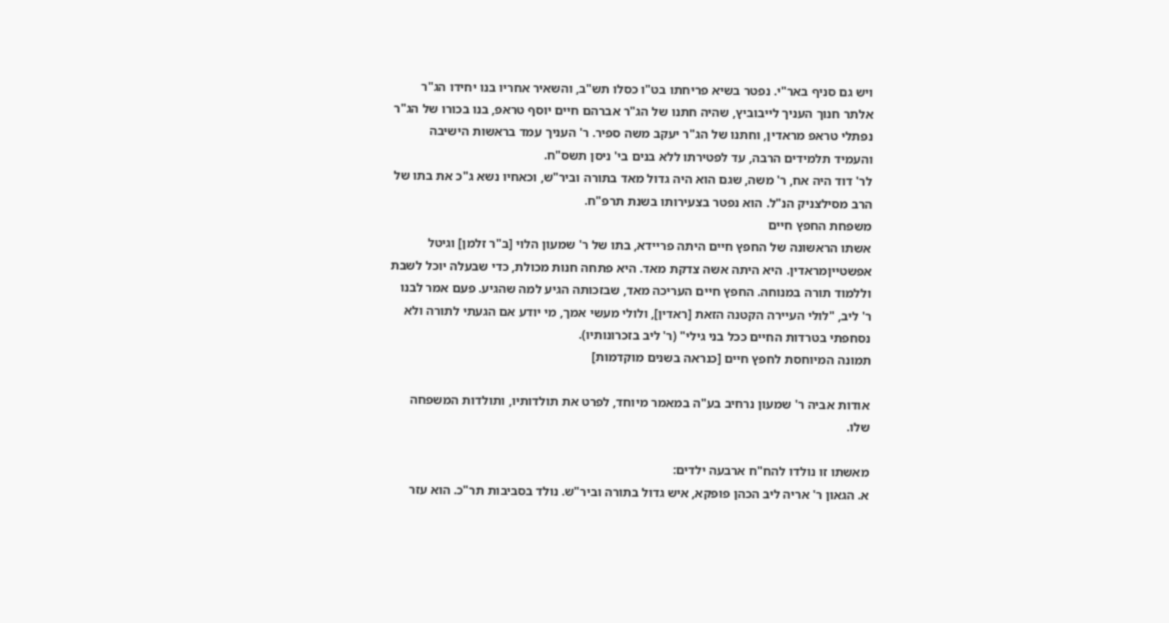ויש גם סניף באר"י. נפטר בשיא פריחתו בט"ו כסלו תש"ב, והשאיר אחריו בנו יחידו הג"ר אלתר חנוך העניך לייבוביץ, שהיה חתנו של הג"ר אברהם חיים יוסף טראפ, בנו בכורו של הג"ר נפתלי טראפ מראדין, וחתנו של הג"ר יעקב משה ספיר. ר' העניך עמד בראשות הישיבה והעמיד תלמידים הרבה, עד לפטירתו ללא בנים בי' ניסן תשס"ח.
לר' דוד היה אח, ר' משה, שגם הוא היה גדול מאד בתורה וביר"ש, וכאחיו נשא ג"כ את בתו של הרב מסילצניק הנ"ל. הוא נפטר בצעירותו בשנת תרפ"ח.
משפחת החפץ חיים
אשתו הראשונה של החפץ חיים היתה פריידא, בתו של ר' שמעון הלוי [ב"ר זלמן] וגיטל אפשטייןמראדין. היא היתה אשה צדקת מאד. היא פתחה חנות מכולת, כדי שבעלה יוכל לשבת וללמוד תורה במנוחה. החפץ חיים העריכה מאד, שבזכותה הגיע למה שהגיע. פעם אמר לבנו ר' ליב, "לולי העיירה הקטנה הזאת [ראדין], ולולי מעשי אמך, מי יודע אם הגעתי לתורה ולא נסחפתי בטרדות החיים ככל בני גילי" (ר' ליב בזכרונותיו).
תמונה המיוחסת לחפץ חיים [כנראה בשנים מוקדמות]

אודות אביה ר' שמעון נרחיב בע"ה במאמר מיוחד, לפרט את תולדותיו, ותולדות המשפחה שלו.

מאשתו זו נולדו להח"ח ארבעה ילדים:
א. הגאון ר' אריה ליב הכהן פופקא, איש גדול בתורה וביר"ש. נולד בסביבות תר"כ. הוא עזר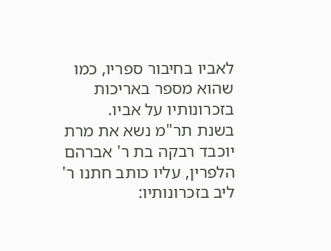לאביו בחיבור ספריו, כמו שהוא מספר באריכות בזכרונותיו על אביו.
בשנת תר"מ נשא את מרת יוכבד רבקה בת ר' אברהם הלפרין, עליו כותב חתנו ר' ליב בזכרונותיו: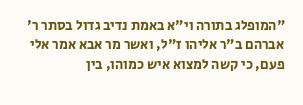"המופלג בתורה וי"א באמת נדיב גדול בסתר ר' אברהם ב"ר אליהו ז"ל, ואשר מר אבא אמר אלי פעם, כי קשה למצוא איש כמוהו, בין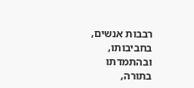רבבות אנשים, בחביבותו, ובהתמדתו בתורה,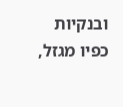ובנקיות כפיו מגזל,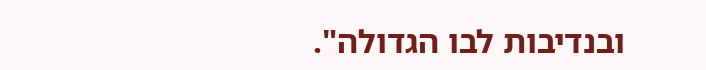ובנדיבות לבו הגדולה".